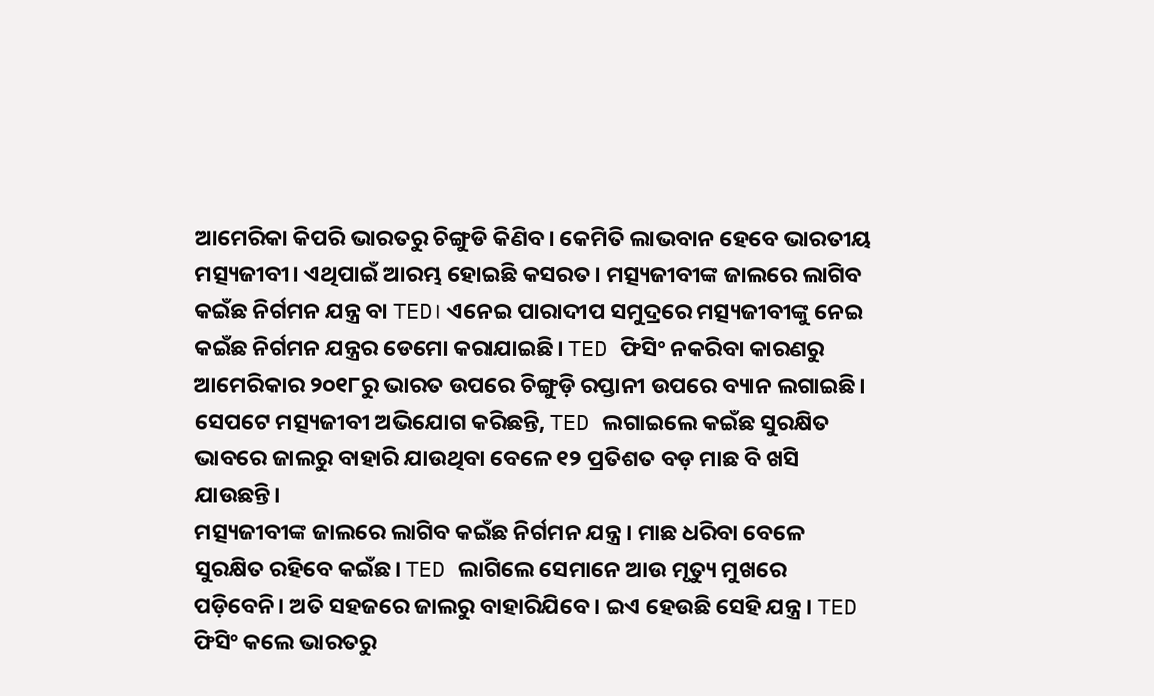ଆମେରିକା କିପରି ଭାରତରୁ ଚିଙ୍ଗୁଡି କିଣିବ। କେମିତି ଲାଭବାନ ହେବେ ଭାରତୀୟ ମତ୍ସ୍ୟଜୀବୀ। ଏଥିପାଇଁ ଆରମ୍ଭ ହୋଇଛି କସରତ। ମତ୍ସ୍ୟଜୀବୀଙ୍କ ଜାଲରେ ଲାଗିବ କଇଁଛ ନିର୍ଗମନ ଯନ୍ତ୍ର ବା TED। ଏନେଇ ପାରାଦୀପ ସମୁଦ୍ରରେ ମତ୍ସ୍ୟଜୀବୀଙ୍କୁ ନେଇ କଇଁଛ ନିର୍ଗମନ ଯନ୍ତ୍ରର ଡେମୋ କରାଯାଇଛି। TED ଫିସିଂ ନକରିବା କାରଣରୁ ଆମେରିକାର ୨୦୧୮ରୁ ଭାରତ ଉପରେ ଚିଙ୍ଗୁଡ଼ି ରପ୍ତାନୀ ଉପରେ ବ୍ୟାନ ଲଗାଇଛି। ସେପଟେ ମତ୍ସ୍ୟଜୀବୀ ଅଭିଯୋଗ କରିଛନ୍ତି, TED ଲଗାଇଲେ କଇଁଛ ସୁରକ୍ଷିତ ଭାବରେ ଜାଲରୁ ବାହାରି ଯାଉଥିବା ବେଳେ ୧୨ ପ୍ରତିଶତ ବଡ଼ ମାଛ ବି ଖସି ଯାଉଛନ୍ତି।
ମତ୍ସ୍ୟଜୀବୀଙ୍କ ଜାଲରେ ଲାଗିବ କଇଁଛ ନିର୍ଗମନ ଯନ୍ତ୍ର। ମାଛ ଧରିବା ବେଳେ ସୁରକ୍ଷିତ ରହିବେ କଇଁଛ। TED ଲାଗିଲେ ସେମାନେ ଆଉ ମୃତ୍ୟୁ ମୁଖରେ ପଡ଼ିବେନି। ଅତି ସହଜରେ ଜାଲରୁ ବାହାରିଯିବେ। ଇଏ ହେଉଛି ସେହି ଯନ୍ତ୍ର। TED ଫିସିଂ କଲେ ଭାରତରୁ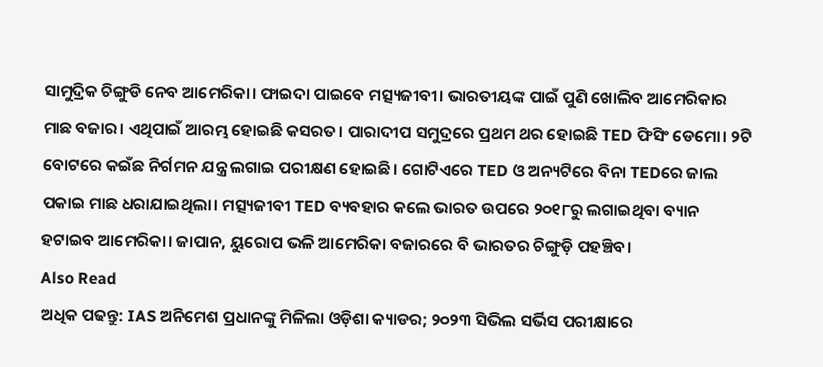ସାମୁଦ୍ରିକ ଚିଙ୍ଗୁଡି ନେବ ଆମେରିକା। ଫାଇଦା ପାଇବେ ମତ୍ସ୍ୟଜୀବୀ। ଭାରତୀୟଙ୍କ ପାଇଁ ପୁଣି ଖୋଲିବ ଆମେରିକାର ମାଛ ବଜାର। ଏଥିପାଇଁ ଆରମ୍ଭ ହୋଇଛି କସରତ। ପାରାଦୀପ ସମୁଦ୍ରରେ ପ୍ରଥମ ଥର ହୋଇଛି TED ଫିସିଂ ଡେମୋ। ୨ଟି ବୋଟରେ କଇଁଛ ନିର୍ଗମନ ଯନ୍ତ୍ର ଲଗାଇ ପରୀକ୍ଷଣ ହୋଇଛି। ଗୋଟିଏରେ TED ଓ ଅନ୍ୟଟିରେ ବିନା TEDରେ ଜାଲ ପକାଇ ମାଛ ଧରାଯାଇଥିଲା। ମତ୍ସ୍ୟଜୀବୀ TED ବ୍ୟବହାର କଲେ ଭାରତ ଉପରେ ୨୦୧୮ରୁ ଲଗାଇଥିବା ବ୍ୟାନ ହଟାଇବ ଆମେରିକା। ଜାପାନ, ୟୁରୋପ ଭଳି ଆମେରିକା ବଜାରରେ ବି ଭାରତର ଚିଙ୍ଗୁଡ଼ି ପହଞ୍ଚିବ।
Also Read
ଅଧିକ ପଢନ୍ତୁ: IAS ଅନିମେଶ ପ୍ରଧାନଙ୍କୁ ମିଳିଲା ଓଡ଼ିଶା କ୍ୟାଡର; ୨୦୨୩ ସିଭିଲ ସର୍ଭିସ ପରୀକ୍ଷାରେ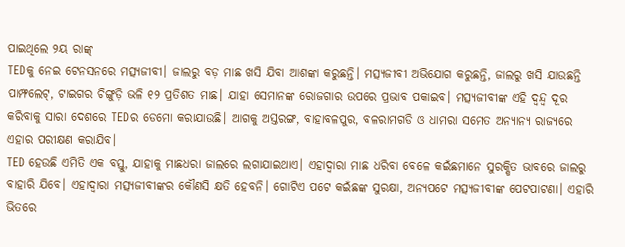ପାଇଥିଲେ ୨ୟ ରାଙ୍କ୍
TEDକୁ ନେଇ ଟେନସନରେ ମତ୍ସ୍ୟଜୀବୀ। ଜାଲରୁ ବଡ଼ ମାଛ ଖସି ଯିବା ଆଶଙ୍କା କରୁଛନ୍ତି। ମତ୍ସ୍ୟଜୀବୀ ଅଭିଯୋଗ କରୁଛନ୍ତି, ଜାଲରୁ ଖସି ଯାଉଛନ୍ତି ପାମ୍ଫଲେଟ୍, ଟାଇଗର ଚିଙ୍ଗୁଡ଼ି ଭଳି ୧୨ ପ୍ରତିଶତ ମାଛ। ଯାହା ସେମାନଙ୍କ ରୋଜଗାର ଉପରେ ପ୍ରଭାବ ପକାଇବ। ମତ୍ସ୍ୟଜୀବୀଙ୍କ ଏହି ଦ୍ବନ୍ଦ୍ବ ଦୂର କରିବାକୁ ସାରା ଦେଶରେ TEDର ଡେମୋ କରାଯାଉଛି। ଆଗକୁ ଅସ୍ତରଙ୍ଗ, ବାହାବଳପୁର, ବଳରାମଗଡି ଓ ଧାମରା ସମେତ ଅନ୍ୟାନ୍ୟ ରାଜ୍ୟରେ ଏହାର ପରୀକ୍ଷଣ କରାଯିବ।
TED ହେଉଛି ଏମିତି ଏକ ବସ୍ତୁ, ଯାହାକୁ ମାଛଧରା ଜାଲରେ ଲଗାଯାଇଥାଏ। ଏହାଦ୍ବାରା ମାଛ ଧରିବା ବେଳେ କଇଁଛମାନେ ସୁରକ୍ଷିତ ଭାବରେ ଜାଲରୁ ବାହାରି ଯିବେ। ଏହାଦ୍ବାରା ମତ୍ସ୍ୟଜୀବୀଙ୍କର କୌଣସି କ୍ଷତି ହେବନି। ଗୋଟିଏ ପଟେ କଇଁଛଙ୍କ ସୁରକ୍ଷା, ଅନ୍ୟପଟେ ମତ୍ସ୍ୟଜୀବୀଙ୍କ ପେଟପାଟଣା। ଏହାରି ଭିତରେ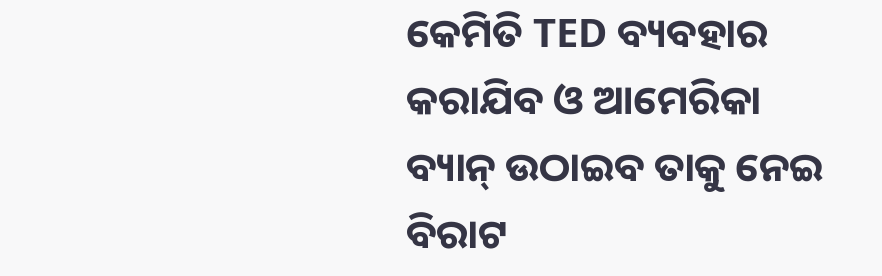କେମିତି TED ବ୍ୟବହାର କରାଯିବ ଓ ଆମେରିକା ବ୍ୟାନ୍ ଉଠାଇବ ତାକୁ ନେଇ ବିରାଟ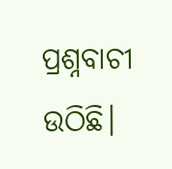ପ୍ରଶ୍ନବାଚୀ ଉଠିଛି।